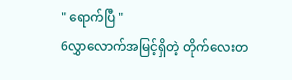" ရောက်ပြီ "
6လွှာလောက်အမြင့်ရှိတဲ့ တိုက်လေးတ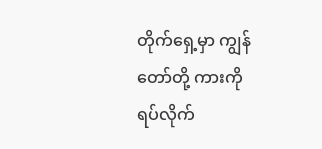တိုက်ရှေ့မှာ ကျွန်တော်တို့ ကားကို ရပ်လိုက်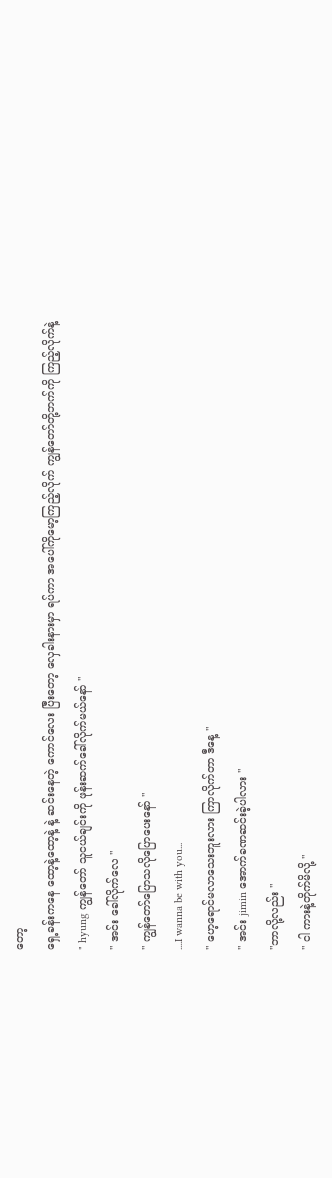တော့
ရှေ့ခန်းကနေ ထော့နဲ့ထော့နဲ့ နဲ့ ဆင်းနေတဲ့ ကောင်လေး ပြီးတော့ လှေခါးနားမှာ ရပ်ကာ အပေါ်ကိုမော့ကြည့်လိုက် ကျွန်တော်တို့ဘက်ကို ကြည့်လိုက်နဲ့
" hyung ကျွန်တော် သူငယ်ချင်းကို ဖုန်းဆက်ခေါ်လိုက်မယ်နော် "
" အင်း ခေါ်လိုက်လေ "
" ကျွန်တော်ပြောသလိုပြောပေးနော် "
....I wanna be with you...
" ဟေ့ရောင်မလာသေးဘူးလား ကြာလိုက်တာ ဒီနေ့ "
" အင်း jimin အောက်ခဏဆင်းခဲ့ပါလား "
"ဘာလို့လည်း "
" ငါ ကားနဲ့တိုက်မိလို့ "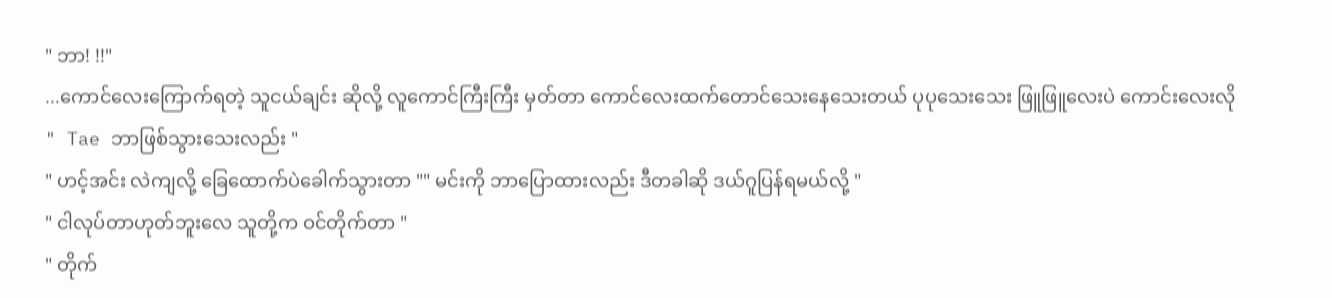" ဘာ! !!"
...ကောင်လေးကြောက်ရတဲ့ သူငယ်ချင်း ဆိုလို့ လူကောင်ကြီးကြီး မှတ်တာ ကောင်လေးထက်တောင်သေးနေသေးတယ် ပုပုသေးသေး ဖြူဖြူလေးပဲ ကောင်းလေးလို
" Tae ဘာဖြစ်သွားသေးလည်း "
" ဟင့်အင်း လဲကျလို့ ခြေထောက်ပဲခေါက်သွားတာ "" မင်းကို ဘာပြောထားလည်း ဒီတခါဆို ဒယ်ဂူပြန်ရမယ်လို့ "
" ငါလုပ်တာဟုတ်ဘူးလေ သူတို့က ဝင်တိုက်တာ "
" တိုက်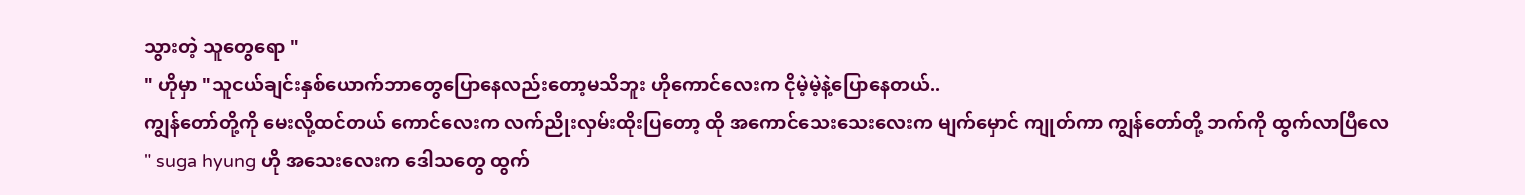သွားတဲ့ သူတွေရော "
" ဟိုမှာ "သူငယ်ချင်းနှစ်ယောက်ဘာတွေပြောနေလည်းတော့မသိဘူး ဟိုကောင်လေးက ငိုမဲ့မဲ့နဲ့ပြောနေတယ်..
ကျွန်တော်တို့ကို မေးလို့ထင်တယ် ကောင်လေးက လက်ညိုးလှမ်းထိုးပြတော့ ထို အကောင်သေးသေးလေးက မျက်မှောင် ကျုတ်ကာ ကျွန်တော်တို့ ဘက်ကို ထွက်လာပြီလေ
" suga hyung ဟို အသေးလေးက ဒေါသတွေ ထွက်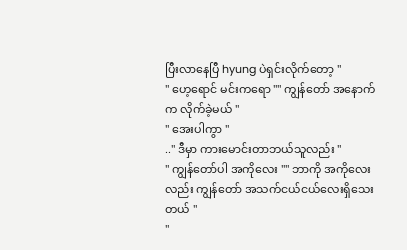ပြီးလာနေပြီ hyung ပဲရှင်းလိုက်တော့ "
" ဟေ့ရောင် မင်းကရော "" ကျွန်တော် အနောက်က လိုက်ခဲ့မယ် "
" အေးပါကွာ "
.." ဒီမှာ ကားမောင်းတာဘယ်သူလည်း "
" ကျွန်တော်ပါ အကိုလေး "" ဘာကို အကိုလေးလည်း ကျွန်တော် အသက်ငယ်ငယ်လေးရှိသေးတယ် "
"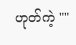ဟုတ်ကဲ့ ""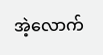အဲ့လောက်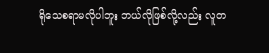ရိုသေစရာမလိုပါဘူး ဘယ်လိုဖြစ်လို့လည်း လူတ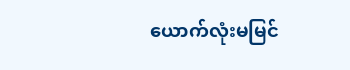ယောက်လုံးမမြင်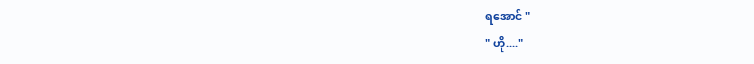ရအောင် "
" ဟို...."